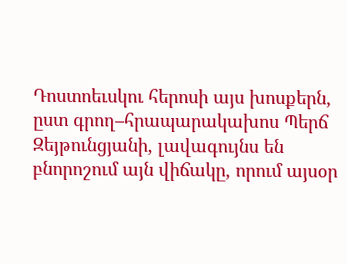Դոստոեւսկու հերոսի այս խոսքերն, ըստ գրող–հրապարակախոս Պերճ Զեյթունցյանի, լավագույնս են բնորոշում այն վիճակը, որում այսօր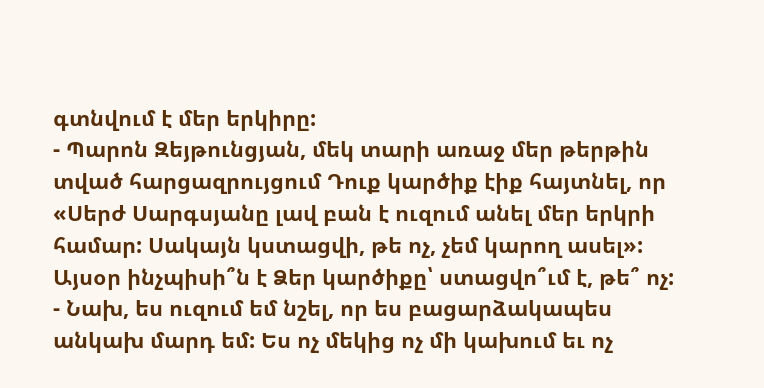գտնվում է մեր երկիրը:
- Պարոն Զեյթունցյան, մեկ տարի առաջ մեր թերթին տված հարցազրույցում Դուք կարծիք էիք հայտնել, որ «Սերժ Սարգսյանը լավ բան է ուզում անել մեր երկրի համար: Սակայն կստացվի, թե ոչ, չեմ կարող ասել»: Այսօր ինչպիսի՞ն է Ձեր կարծիքը՝ ստացվո՞ւմ է, թե՞ ոչ:
- Նախ, ես ուզում եմ նշել, որ ես բացարձակապես անկախ մարդ եմ: Ես ոչ մեկից ոչ մի կախում եւ ոչ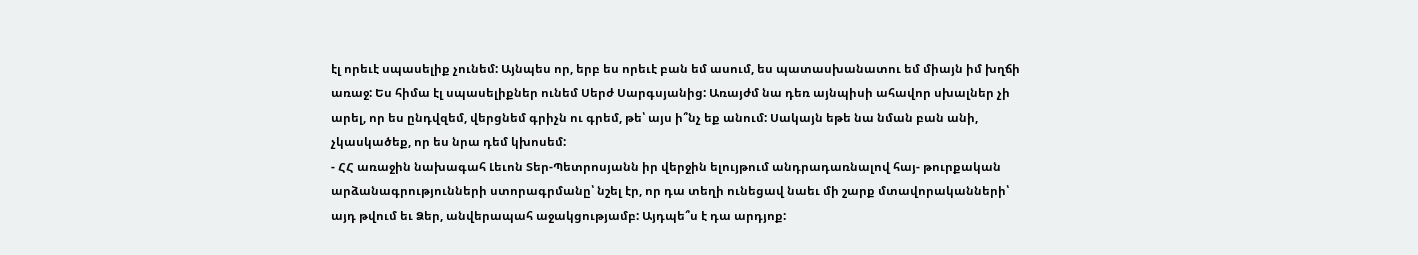էլ որեւէ սպասելիք չունեմ: Այնպես որ, երբ ես որեւէ բան եմ ասում, ես պատասխանատու եմ միայն իմ խղճի առաջ: Ես հիմա էլ սպասելիքներ ունեմ Սերժ Սարգսյանից: Առայժմ նա դեռ այնպիսի ահավոր սխալներ չի արել, որ ես ընդվզեմ, վերցնեմ գրիչն ու գրեմ, թե՝ այս ի՞նչ եք անում: Սակայն եթե նա նման բան անի, չկասկածեք, որ ես նրա դեմ կխոսեմ:
- ՀՀ առաջին նախագահ Լեւոն Տեր-Պետրոսյանն իր վերջին ելույթում անդրադառնալով հայ- թուրքական արձանագրությունների ստորագրմանը՝ նշել էր, որ դա տեղի ունեցավ նաեւ մի շարք մտավորականների՝ այդ թվում եւ Ձեր, անվերապահ աջակցությամբ: Այդպե՞ս է դա արդյոք: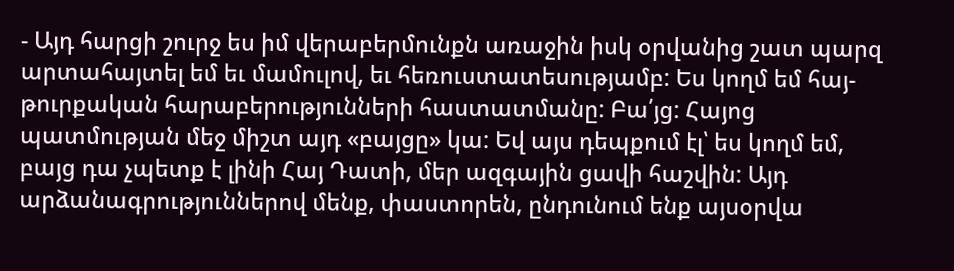- Այդ հարցի շուրջ ես իմ վերաբերմունքն առաջին իսկ օրվանից շատ պարզ արտահայտել եմ եւ մամուլով, եւ հեռուստատեսությամբ: Ես կողմ եմ հայ-թուրքական հարաբերությունների հաստատմանը: Բա՛յց: Հայոց պատմության մեջ միշտ այդ «բայցը» կա: Եվ այս դեպքում էլ՝ ես կողմ եմ, բայց դա չպետք է լինի Հայ Դատի, մեր ազգային ցավի հաշվին: Այդ արձանագրություններով մենք, փաստորեն, ընդունում ենք այսօրվա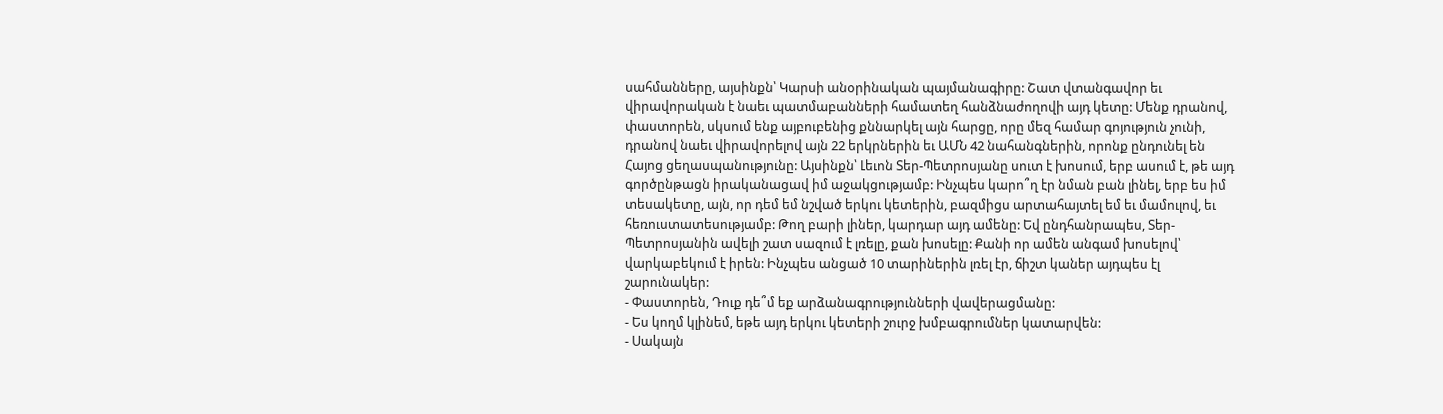սահմանները, այսինքն՝ Կարսի անօրինական պայմանագիրը: Շատ վտանգավոր եւ վիրավորական է նաեւ պատմաբանների համատեղ հանձնաժողովի այդ կետը: Մենք դրանով, փաստորեն, սկսում ենք այբուբենից քննարկել այն հարցը, որը մեզ համար գոյություն չունի, դրանով նաեւ վիրավորելով այն 22 երկրներին եւ ԱՄՆ 42 նահանգներին, որոնք ընդունել են Հայոց ցեղասպանությունը: Այսինքն՝ Լեւոն Տեր-Պետրոսյանը սուտ է խոսում, երբ ասում է, թե այդ գործընթացն իրականացավ իմ աջակցությամբ: Ինչպես կարո՞ղ էր նման բան լինել, երբ ես իմ տեսակետը, այն, որ դեմ եմ նշված երկու կետերին, բազմիցս արտահայտել եմ եւ մամուլով, եւ հեռուստատեսությամբ: Թող բարի լիներ, կարդար այդ ամենը: Եվ ընդհանրապես, Տեր-Պետրոսյանին ավելի շատ սազում է լռելը, քան խոսելը: Քանի որ ամեն անգամ խոսելով՝ վարկաբեկում է իրեն: Ինչպես անցած 10 տարիներին լռել էր, ճիշտ կաներ այդպես էլ շարունակեր:
- Փաստորեն, Դուք դե՞մ եք արձանագրությունների վավերացմանը:
- Ես կողմ կլինեմ, եթե այդ երկու կետերի շուրջ խմբագրումներ կատարվեն:
- Սակայն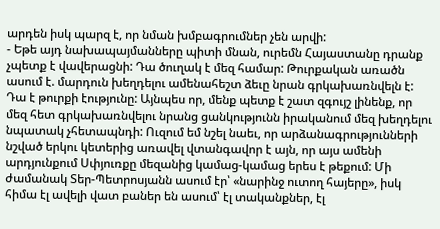արդեն իսկ պարզ է, որ նման խմբագրումներ չեն արվի:
- Եթե այդ նախապայմանները պիտի մնան, ուրեմն Հայաստանը դրանք չպետք է վավերացնի: Դա ծուղակ է մեզ համար: Թուրքական առածն ասում է. մարդուն խեղդելու ամենահեշտ ձեւը նրան գրկախառնվելն է: Դա է թուրքի էությունը: Այնպես որ, մենք պետք է շատ զգույշ լինենք, որ մեզ հետ գրկախառնվելու նրանց ցանկությունն իրականում մեզ խեղդելու նպատակ չհետապնդի: Ուզում եմ նշել նաեւ, որ արձանագրությունների նշված երկու կետերից առավել վտանգավոր է այն, որ այս ամենի արդյունքում Սփյուռքը մեզանից կամաց-կամաց երես է թեքում: Մի ժամանակ Տեր-Պետրոսյանն ասում էր՝ «նարինջ ուտող հայերը», իսկ հիմա էլ ավելի վատ բաներ են ասում՝ էլ տականքներ, էլ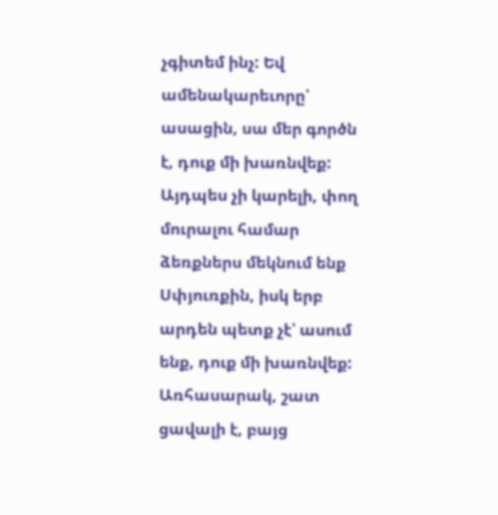չգիտեմ ինչ: Եվ ամենակարեւորը՝ ասացին, սա մեր գործն է, դուք մի խառնվեք: Այդպես չի կարելի, փող մուրալու համար ձեռքներս մեկնում ենք Սփյուռքին, իսկ երբ արդեն պետք չէ՝ ասում ենք, դուք մի խառնվեք: Առհասարակ, շատ ցավալի է, բայց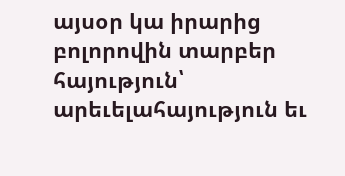այսօր կա իրարից բոլորովին տարբեր հայություն՝ արեւելահայություն եւ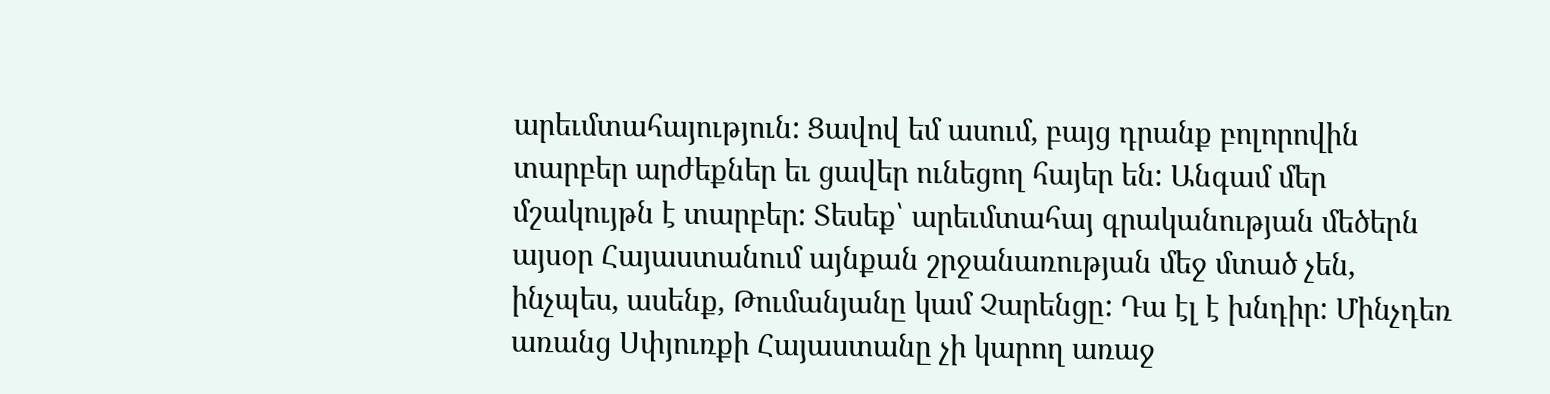արեւմտահայություն: Ցավով եմ ասում, բայց դրանք բոլորովին տարբեր արժեքներ եւ ցավեր ունեցող հայեր են: Անգամ մեր մշակույթն է տարբեր: Տեսեք՝ արեւմտահայ գրականության մեծերն այսօր Հայաստանում այնքան շրջանառության մեջ մտած չեն, ինչպես, ասենք, Թումանյանը կամ Չարենցը: Դա էլ է խնդիր: Մինչդեռ առանց Սփյուռքի Հայաստանը չի կարող առաջ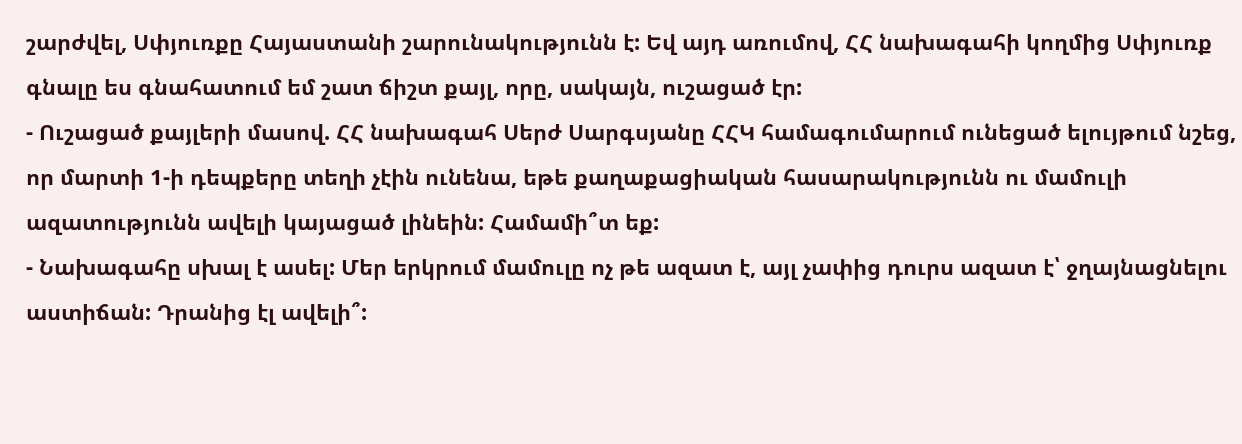շարժվել, Սփյուռքը Հայաստանի շարունակությունն է: Եվ այդ առումով, ՀՀ նախագահի կողմից Սփյուռք գնալը ես գնահատում եմ շատ ճիշտ քայլ, որը, սակայն, ուշացած էր:
- Ուշացած քայլերի մասով. ՀՀ նախագահ Սերժ Սարգսյանը ՀՀԿ համագումարում ունեցած ելույթում նշեց, որ մարտի 1-ի դեպքերը տեղի չէին ունենա, եթե քաղաքացիական հասարակությունն ու մամուլի ազատությունն ավելի կայացած լինեին: Համամի՞տ եք:
- Նախագահը սխալ է ասել: Մեր երկրում մամուլը ոչ թե ազատ է, այլ չափից դուրս ազատ է՝ ջղայնացնելու աստիճան: Դրանից էլ ավելի՞: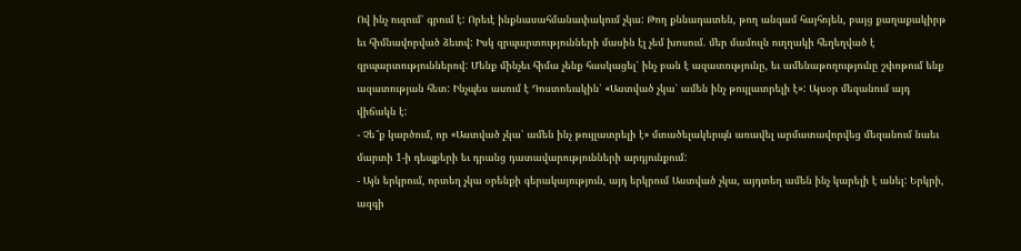Ով ինչ ուզում՝ գրում է: Որեւէ ինքնասահմանափակում չկա: Թող քննադատեն, թող անգամ հայհոյեն, բայց քաղաքակիրթ եւ հիմնավորված ձեւով: Իսկ զրպարտությունների մասին էլ չեմ խոսում. մեր մամուլն ուղղակի հեղեղված է զրպարտություններով: Մենք մինչեւ հիմա չենք հասկացել՝ ինչ բան է ազատությունը, եւ ամենաթողությունը շփոթում ենք ազատության հետ: Ինչպես ասում է Դոստոեւսկին՝ «Աստված չկա՝ ամեն ինչ թույլատրելի է»: Այսօր մեզանում այդ վիճակն է:
- Չե՞ք կարծում, որ «Աստված չկա՝ ամեն ինչ թույլատրելի է» մտածելակերպն առավել արմատավորվեց մեզանում նաեւ մարտի 1-ի դեպքերի եւ դրանց դատավարությունների արդյունքում:
- Այն երկրում, որտեղ չկա օրենքի գերակայություն, այդ երկրում Աստված չկա, այդտեղ ամեն ինչ կարելի է անել: Երկրի, ազգի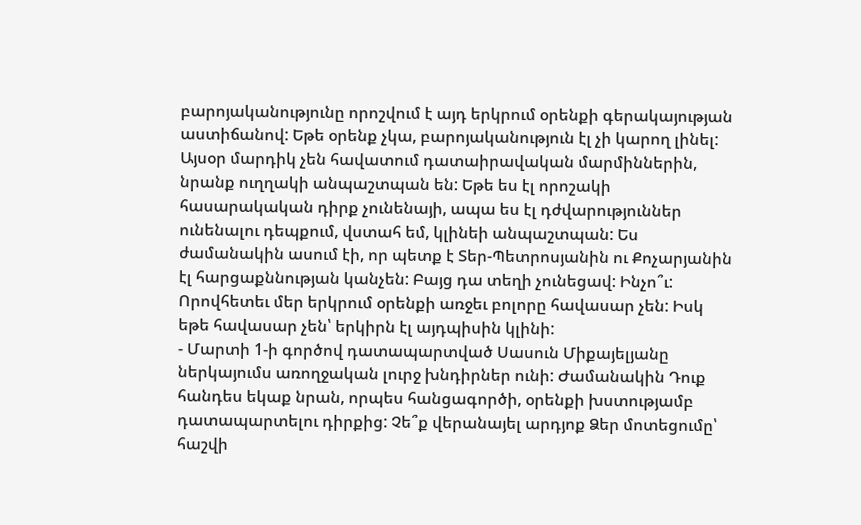բարոյականությունը որոշվում է այդ երկրում օրենքի գերակայության աստիճանով: Եթե օրենք չկա, բարոյականություն էլ չի կարող լինել: Այսօր մարդիկ չեն հավատում դատաիրավական մարմիններին, նրանք ուղղակի անպաշտպան են: Եթե ես էլ որոշակի հասարակական դիրք չունենայի, ապա ես էլ դժվարություններ ունենալու դեպքում, վստահ եմ, կլինեի անպաշտպան: Ես ժամանակին ասում էի, որ պետք է Տեր-Պետրոսյանին ու Քոչարյանին էլ հարցաքննության կանչեն: Բայց դա տեղի չունեցավ: Ինչո՞ւ: Որովհետեւ մեր երկրում օրենքի առջեւ բոլորը հավասար չեն: Իսկ եթե հավասար չեն՝ երկիրն էլ այդպիսին կլինի:
- Մարտի 1-ի գործով դատապարտված Սասուն Միքայելյանը ներկայումս առողջական լուրջ խնդիրներ ունի: Ժամանակին Դուք հանդես եկաք նրան, որպես հանցագործի, օրենքի խստությամբ դատապարտելու դիրքից: Չե՞ք վերանայել արդյոք Ձեր մոտեցումը՝ հաշվի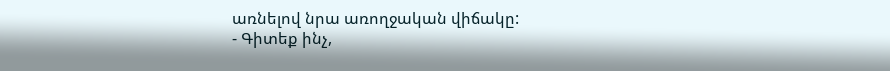առնելով նրա առողջական վիճակը:
- Գիտեք ինչ,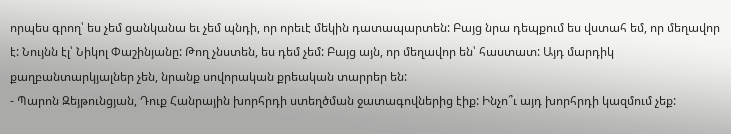որպես գրող՝ ես չեմ ցանկանա եւ չեմ պնդի, որ որեւէ մեկին դատապարտեն: Բայց նրա դեպքում ես վստահ եմ, որ մեղավոր է: Նույնն էլ՝ Նիկոլ Փաշինյանը: Թող չնստեն, ես դեմ չեմ: Բայց այն, որ մեղավոր են՝ հաստատ: Այդ մարդիկ քաղբանտարկյալներ չեն, նրանք սովորական քրեական տարրեր են:
- Պարոն Զեյթունցյան, Դուք Հանրային խորհրդի ստեղծման ջատագովներից էիք: Ինչո՞ւ այդ խորհրդի կազմում չեք: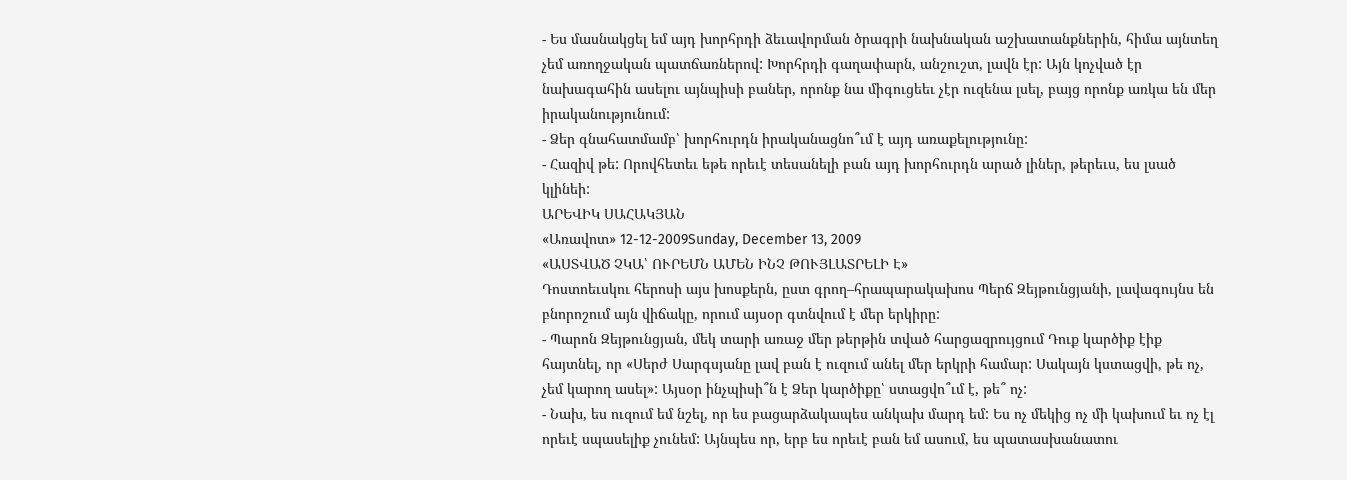- Ես մասնակցել եմ այդ խորհրդի ձեւավորման ծրագրի նախնական աշխատանքներին, հիմա այնտեղ չեմ առողջական պատճառներով: Խորհրդի գաղափարն, անշուշտ, լավն էր: Այն կոչված էր նախագահին ասելու այնպիսի բաներ, որոնք նա միգուցեեւ չէր ուզենա լսել, բայց որոնք առկա են մեր իրականությունում:
- Ձեր գնահատմամբ՝ խորհուրդն իրականացնո՞ւմ է այդ առաքելությունը:
- Հազիվ թե: Որովհետեւ եթե որեւէ տեսանելի բան այդ խորհուրդն արած լիներ, թերեւս, ես լսած կլինեի:
ԱՐԵՎԻԿ ՍԱՀԱԿՅԱՆ
«Առավոտ» 12-12-2009Sunday, December 13, 2009
«ԱՍՏՎԱԾ ՉԿԱ՝ ՈՒՐԵՄՆ ԱՄԵՆ ԻՆՉ ԹՈՒՅԼԱՏՐԵԼԻ Է»
Դոստոեւսկու հերոսի այս խոսքերն, ըստ գրող–հրապարակախոս Պերճ Զեյթունցյանի, լավագույնս են բնորոշում այն վիճակը, որում այսօր գտնվում է մեր երկիրը:
- Պարոն Զեյթունցյան, մեկ տարի առաջ մեր թերթին տված հարցազրույցում Դուք կարծիք էիք հայտնել, որ «Սերժ Սարգսյանը լավ բան է ուզում անել մեր երկրի համար: Սակայն կստացվի, թե ոչ, չեմ կարող ասել»: Այսօր ինչպիսի՞ն է Ձեր կարծիքը՝ ստացվո՞ւմ է, թե՞ ոչ:
- Նախ, ես ուզում եմ նշել, որ ես բացարձակապես անկախ մարդ եմ: Ես ոչ մեկից ոչ մի կախում եւ ոչ էլ որեւէ սպասելիք չունեմ: Այնպես որ, երբ ես որեւէ բան եմ ասում, ես պատասխանատու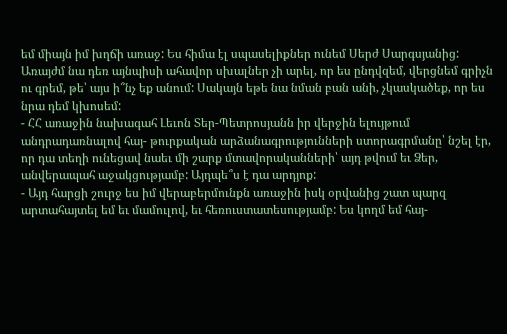եմ միայն իմ խղճի առաջ: Ես հիմա էլ սպասելիքներ ունեմ Սերժ Սարգսյանից: Առայժմ նա դեռ այնպիսի ահավոր սխալներ չի արել, որ ես ընդվզեմ, վերցնեմ գրիչն ու գրեմ, թե՝ այս ի՞նչ եք անում: Սակայն եթե նա նման բան անի, չկասկածեք, որ ես նրա դեմ կխոսեմ:
- ՀՀ առաջին նախագահ Լեւոն Տեր-Պետրոսյանն իր վերջին ելույթում անդրադառնալով հայ- թուրքական արձանագրությունների ստորագրմանը՝ նշել էր, որ դա տեղի ունեցավ նաեւ մի շարք մտավորականների՝ այդ թվում եւ Ձեր, անվերապահ աջակցությամբ: Այդպե՞ս է դա արդյոք:
- Այդ հարցի շուրջ ես իմ վերաբերմունքն առաջին իսկ օրվանից շատ պարզ արտահայտել եմ եւ մամուլով, եւ հեռուստատեսությամբ: Ես կողմ եմ հայ-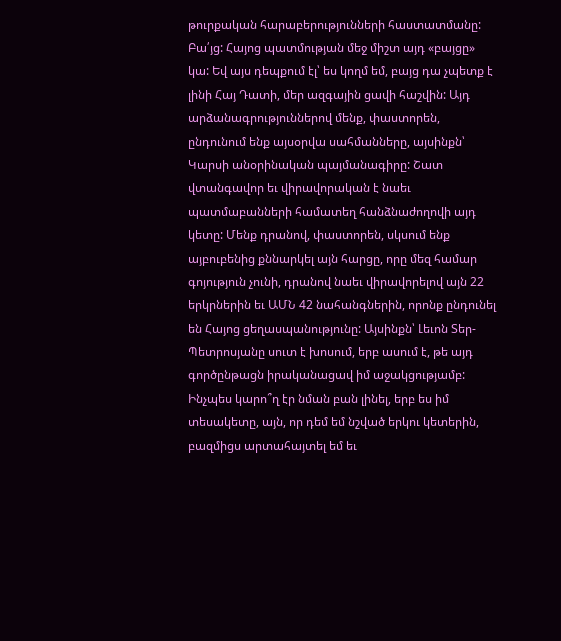թուրքական հարաբերությունների հաստատմանը: Բա՛յց: Հայոց պատմության մեջ միշտ այդ «բայցը» կա: Եվ այս դեպքում էլ՝ ես կողմ եմ, բայց դա չպետք է լինի Հայ Դատի, մեր ազգային ցավի հաշվին: Այդ արձանագրություններով մենք, փաստորեն, ընդունում ենք այսօրվա սահմանները, այսինքն՝ Կարսի անօրինական պայմանագիրը: Շատ վտանգավոր եւ վիրավորական է նաեւ պատմաբանների համատեղ հանձնաժողովի այդ կետը: Մենք դրանով, փաստորեն, սկսում ենք այբուբենից քննարկել այն հարցը, որը մեզ համար գոյություն չունի, դրանով նաեւ վիրավորելով այն 22 երկրներին եւ ԱՄՆ 42 նահանգներին, որոնք ընդունել են Հայոց ցեղասպանությունը: Այսինքն՝ Լեւոն Տեր-Պետրոսյանը սուտ է խոսում, երբ ասում է, թե այդ գործընթացն իրականացավ իմ աջակցությամբ: Ինչպես կարո՞ղ էր նման բան լինել, երբ ես իմ տեսակետը, այն, որ դեմ եմ նշված երկու կետերին, բազմիցս արտահայտել եմ եւ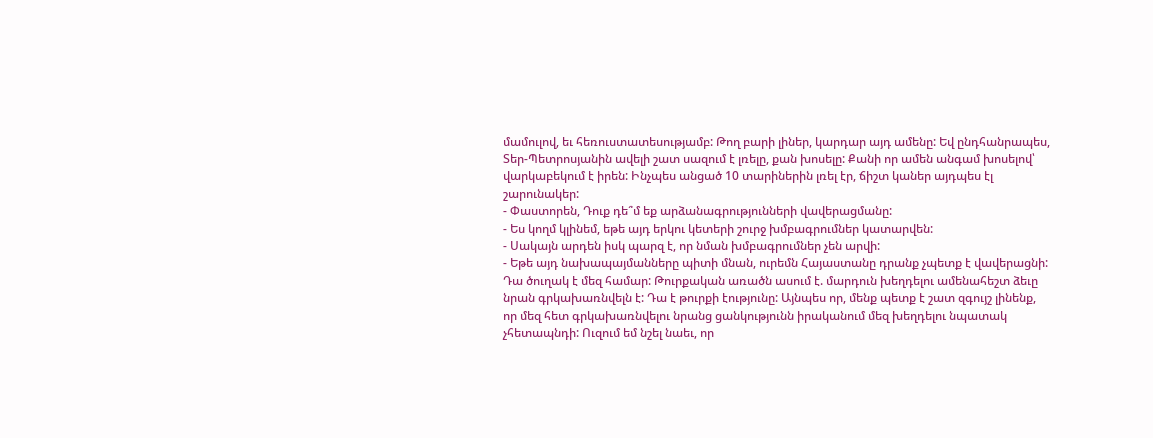մամուլով, եւ հեռուստատեսությամբ: Թող բարի լիներ, կարդար այդ ամենը: Եվ ընդհանրապես, Տեր-Պետրոսյանին ավելի շատ սազում է լռելը, քան խոսելը: Քանի որ ամեն անգամ խոսելով՝ վարկաբեկում է իրեն: Ինչպես անցած 10 տարիներին լռել էր, ճիշտ կաներ այդպես էլ շարունակեր:
- Փաստորեն, Դուք դե՞մ եք արձանագրությունների վավերացմանը:
- Ես կողմ կլինեմ, եթե այդ երկու կետերի շուրջ խմբագրումներ կատարվեն:
- Սակայն արդեն իսկ պարզ է, որ նման խմբագրումներ չեն արվի:
- Եթե այդ նախապայմանները պիտի մնան, ուրեմն Հայաստանը դրանք չպետք է վավերացնի: Դա ծուղակ է մեզ համար: Թուրքական առածն ասում է. մարդուն խեղդելու ամենահեշտ ձեւը նրան գրկախառնվելն է: Դա է թուրքի էությունը: Այնպես որ, մենք պետք է շատ զգույշ լինենք, որ մեզ հետ գրկախառնվելու նրանց ցանկությունն իրականում մեզ խեղդելու նպատակ չհետապնդի: Ուզում եմ նշել նաեւ, որ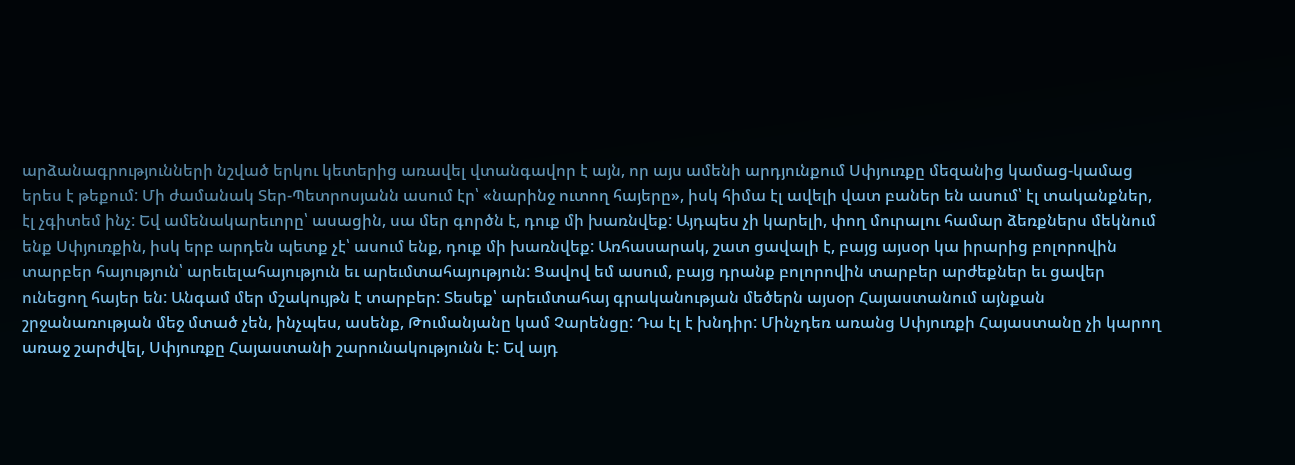արձանագրությունների նշված երկու կետերից առավել վտանգավոր է այն, որ այս ամենի արդյունքում Սփյուռքը մեզանից կամաց-կամաց երես է թեքում: Մի ժամանակ Տեր-Պետրոսյանն ասում էր՝ «նարինջ ուտող հայերը», իսկ հիմա էլ ավելի վատ բաներ են ասում՝ էլ տականքներ, էլ չգիտեմ ինչ: Եվ ամենակարեւորը՝ ասացին, սա մեր գործն է, դուք մի խառնվեք: Այդպես չի կարելի, փող մուրալու համար ձեռքներս մեկնում ենք Սփյուռքին, իսկ երբ արդեն պետք չէ՝ ասում ենք, դուք մի խառնվեք: Առհասարակ, շատ ցավալի է, բայց այսօր կա իրարից բոլորովին տարբեր հայություն՝ արեւելահայություն եւ արեւմտահայություն: Ցավով եմ ասում, բայց դրանք բոլորովին տարբեր արժեքներ եւ ցավեր ունեցող հայեր են: Անգամ մեր մշակույթն է տարբեր: Տեսեք՝ արեւմտահայ գրականության մեծերն այսօր Հայաստանում այնքան շրջանառության մեջ մտած չեն, ինչպես, ասենք, Թումանյանը կամ Չարենցը: Դա էլ է խնդիր: Մինչդեռ առանց Սփյուռքի Հայաստանը չի կարող առաջ շարժվել, Սփյուռքը Հայաստանի շարունակությունն է: Եվ այդ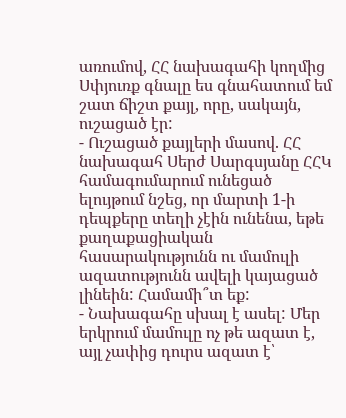առումով, ՀՀ նախագահի կողմից Սփյուռք գնալը ես գնահատում եմ շատ ճիշտ քայլ, որը, սակայն, ուշացած էր:
- Ուշացած քայլերի մասով. ՀՀ նախագահ Սերժ Սարգսյանը ՀՀԿ համագումարում ունեցած ելույթում նշեց, որ մարտի 1-ի դեպքերը տեղի չէին ունենա, եթե քաղաքացիական հասարակությունն ու մամուլի ազատությունն ավելի կայացած լինեին: Համամի՞տ եք:
- Նախագահը սխալ է ասել: Մեր երկրում մամուլը ոչ թե ազատ է, այլ չափից դուրս ազատ է՝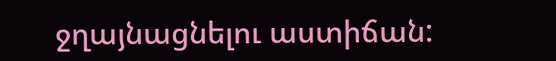ջղայնացնելու աստիճան: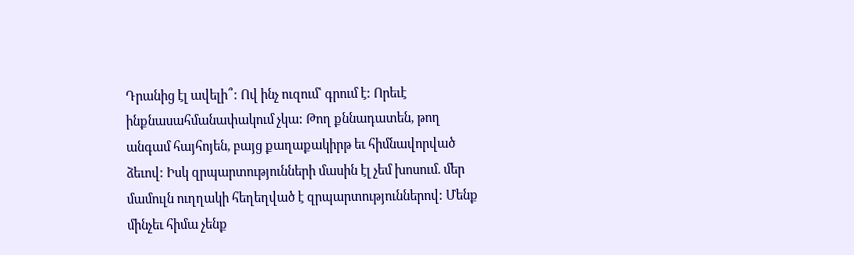Դրանից էլ ավելի՞: Ով ինչ ուզում՝ գրում է: Որեւէ ինքնասահմանափակում չկա: Թող քննադատեն, թող անգամ հայհոյեն, բայց քաղաքակիրթ եւ հիմնավորված ձեւով: Իսկ զրպարտությունների մասին էլ չեմ խոսում. մեր մամուլն ուղղակի հեղեղված է զրպարտություններով: Մենք մինչեւ հիմա չենք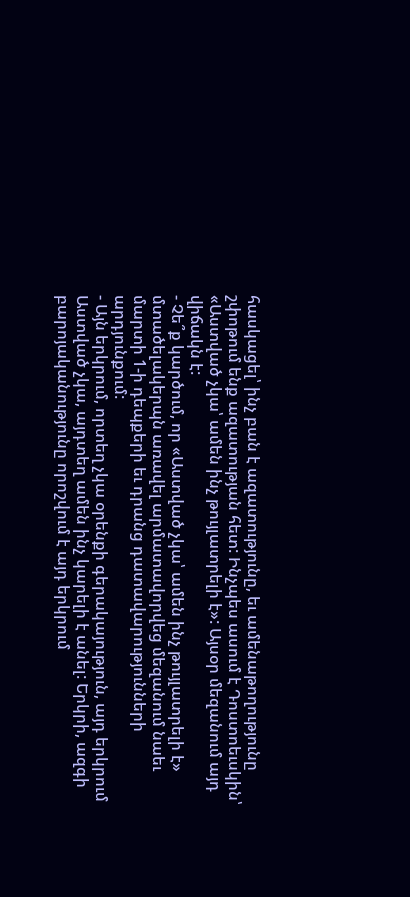հասկացել՝ ինչ բան է ազատությունը, եւ ամենաթողությունը շփոթում ենք ազատության հետ: Ինչպես ասում է Դոստոեւսկին՝ «Աստված չկա՝ ամեն ինչ թույլատրելի է»: Այսօր մեզանում այդ վիճակն է:
- Չե՞ք կարծում, որ «Աստված չկա՝ ամեն ինչ թույլատրելի է» մտածելակերպն առավել արմատավորվեց մեզանում նաեւ մարտի 1-ի դեպքերի եւ դրանց դատավարությունների արդյունքում:
- Այն երկրում, որտեղ չկա օրենքի գերակայություն, այդ երկրում Աստված չկա, այդտեղ ամեն ինչ կարելի է անել: Երկրի, ազգի բարոյականությունը որոշվում է այդ երկրում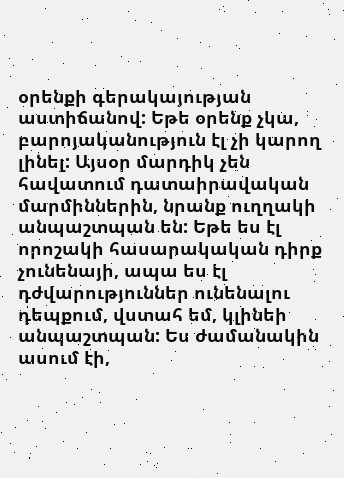օրենքի գերակայության աստիճանով: Եթե օրենք չկա, բարոյականություն էլ չի կարող լինել: Այսօր մարդիկ չեն հավատում դատաիրավական մարմիններին, նրանք ուղղակի անպաշտպան են: Եթե ես էլ որոշակի հասարակական դիրք չունենայի, ապա ես էլ դժվարություններ ունենալու դեպքում, վստահ եմ, կլինեի անպաշտպան: Ես ժամանակին ասում էի,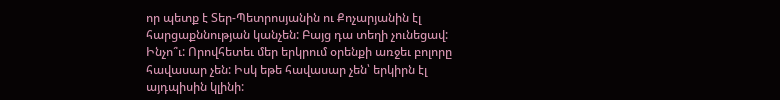որ պետք է Տեր-Պետրոսյանին ու Քոչարյանին էլ հարցաքննության կանչեն: Բայց դա տեղի չունեցավ: Ինչո՞ւ: Որովհետեւ մեր երկրում օրենքի առջեւ բոլորը հավասար չեն: Իսկ եթե հավասար չեն՝ երկիրն էլ այդպիսին կլինի: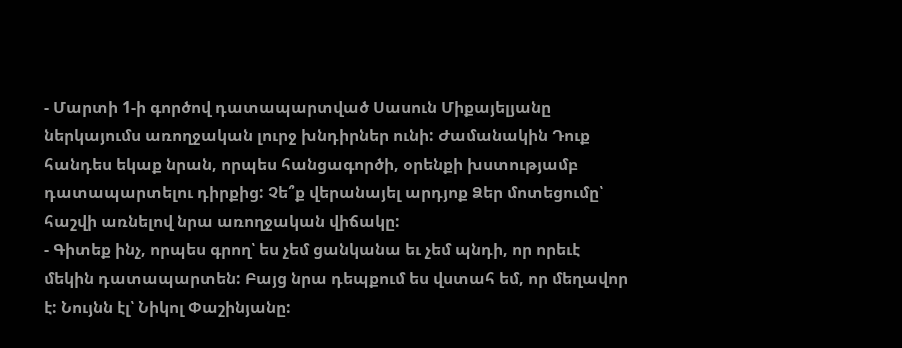- Մարտի 1-ի գործով դատապարտված Սասուն Միքայելյանը ներկայումս առողջական լուրջ խնդիրներ ունի: Ժամանակին Դուք հանդես եկաք նրան, որպես հանցագործի, օրենքի խստությամբ դատապարտելու դիրքից: Չե՞ք վերանայել արդյոք Ձեր մոտեցումը՝ հաշվի առնելով նրա առողջական վիճակը:
- Գիտեք ինչ, որպես գրող՝ ես չեմ ցանկանա եւ չեմ պնդի, որ որեւէ մեկին դատապարտեն: Բայց նրա դեպքում ես վստահ եմ, որ մեղավոր է: Նույնն էլ՝ Նիկոլ Փաշինյանը: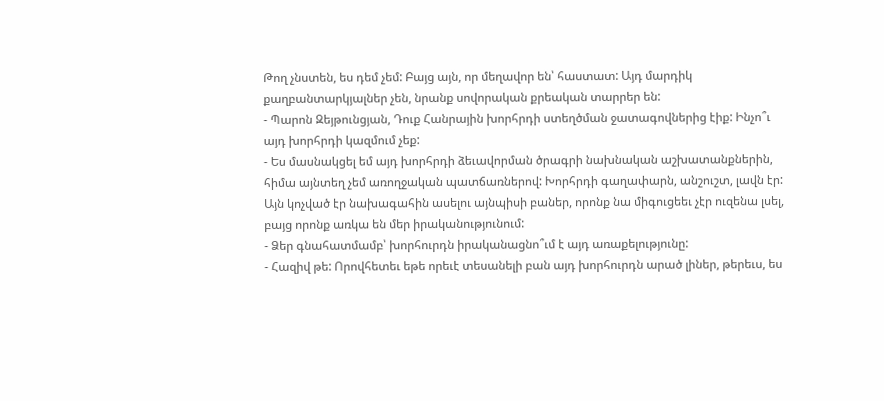Թող չնստեն, ես դեմ չեմ: Բայց այն, որ մեղավոր են՝ հաստատ: Այդ մարդիկ քաղբանտարկյալներ չեն, նրանք սովորական քրեական տարրեր են:
- Պարոն Զեյթունցյան, Դուք Հանրային խորհրդի ստեղծման ջատագովներից էիք: Ինչո՞ւ այդ խորհրդի կազմում չեք:
- Ես մասնակցել եմ այդ խորհրդի ձեւավորման ծրագրի նախնական աշխատանքներին, հիմա այնտեղ չեմ առողջական պատճառներով: Խորհրդի գաղափարն, անշուշտ, լավն էր: Այն կոչված էր նախագահին ասելու այնպիսի բաներ, որոնք նա միգուցեեւ չէր ուզենա լսել, բայց որոնք առկա են մեր իրականությունում:
- Ձեր գնահատմամբ՝ խորհուրդն իրականացնո՞ւմ է այդ առաքելությունը:
- Հազիվ թե: Որովհետեւ եթե որեւէ տեսանելի բան այդ խորհուրդն արած լիներ, թերեւս, ես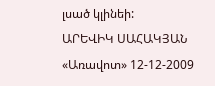լսած կլինեի:
ԱՐԵՎԻԿ ՍԱՀԱԿՅԱՆ
«Առավոտ» 12-12-2009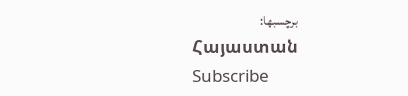برچسبها:
Հայաստան
Subscribe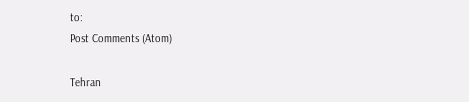to:
Post Comments (Atom)

Tehran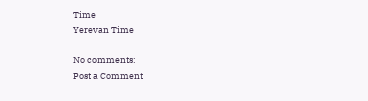Time
Yerevan Time

No comments:
Post a Comment